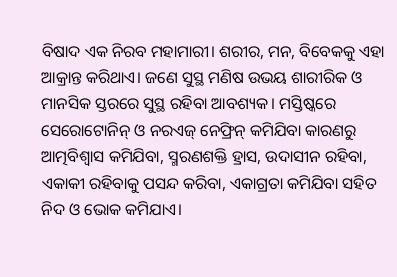ବିଷାଦ ଏକ ନିରବ ମହାମାରୀ। ଶରୀର, ମନ, ବିବେକକୁ ଏହା ଆକ୍ରାନ୍ତ କରିଥାଏ। ଜଣେ ସୁସ୍ଥ ମଣିଷ ଉଭୟ ଶାରୀରିକ ଓ ମାନସିକ ସ୍ତରରେ ସୁସ୍ଥ ରହିବା ଆବଶ୍ୟକ। ମସ୍ତିଷ୍କରେ ସେରୋଟୋନିନ୍ ଓ ନରଏଜ୍ ନେଫ୍ରିନ୍ କମିଯିବା କାରଣରୁ ଆତ୍ମବିଶ୍ୱାସ କମିଯିବା, ସ୍ମରଣଶକ୍ତି ହ୍ରାସ, ଉଦାସୀନ ରହିବା, ଏକାକୀ ରହିବାକୁ ପସନ୍ଦ କରିବା, ଏକାଗ୍ରତା କମିଯିବା ସହିତ ନିଦ ଓ ଭୋକ କମିଯାଏ।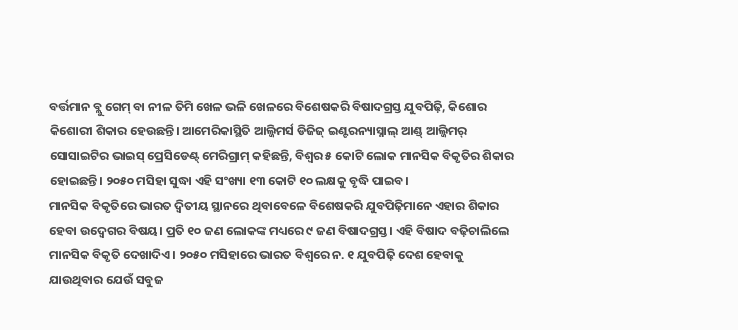ବର୍ତ୍ତମାନ ବ୍ଲୁ ଗେମ୍ ବା ନୀଳ ତିମି ଖେଳ ଭଳି ଖେଳରେ ବିଶେଷକରି ବିଷାଦଗ୍ରସ୍ତ ଯୁବପିଢ଼ି, କିଶୋର କିଶୋରୀ ଶିକାର ହେଉଛନ୍ତି। ଆମେରିକାସ୍ଥିତି ଆଲ୍ଜିମର୍ସ ଡିଜିଜ୍ ଇଣ୍ଟରନ୍ୟାସ୍ନାଲ୍ ଆଣ୍ଡ୍ ଆଲ୍ଜିମର୍ ସୋସାଇଟିର ଭାଇସ୍ ପ୍ରେସିଡେଣ୍ଟ୍ ମେରିଗ୍ରାମ୍ କହିଛନ୍ତି, ବିଶ୍ୱର ୫ କୋଟି ଲୋକ ମାନସିକ ବିକୃତିର ଶିକାର ହୋଇଛନ୍ତି। ୨୦୫୦ ମସିହା ସୁଦ୍ଧା ଏହି ସଂଖ୍ୟା ୧୩ କୋଟି ୧୦ ଲକ୍ଷକୁ ବୃଦ୍ଧି ପାଇବ।
ମାନସିକ ବିକୃତିରେ ଭାରତ ଦ୍ୱିତୀୟ ସ୍ଥାନରେ ଥିବାବେଳେ ବିଶେଷକରି ଯୁବପିଢ଼ିମାନେ ଏହାର ଶିକାର ହେବା ଉଦ୍ବେଗର ବିଷୟ। ପ୍ରତି ୧୦ ଜଣ ଲୋକଙ୍କ ମଧ୍ୟରେ ୯ ଜଣ ବିଷାଦଗ୍ରସ୍ତ। ଏହି ବିଷାଦ ବଢ଼ିଚାଲିଲେ ମାନସିକ ବିକୃତି ଦେଖାଦିଏ। ୨୦୫୦ ମସିହାରେ ଭାରତ ବିଶ୍ୱରେ ନ. ୧ ଯୁବପିଢ଼ି ଦେଶ ହେବାକୁ ଯାଉଥିବାର ଯେଉଁ ସବୁଜ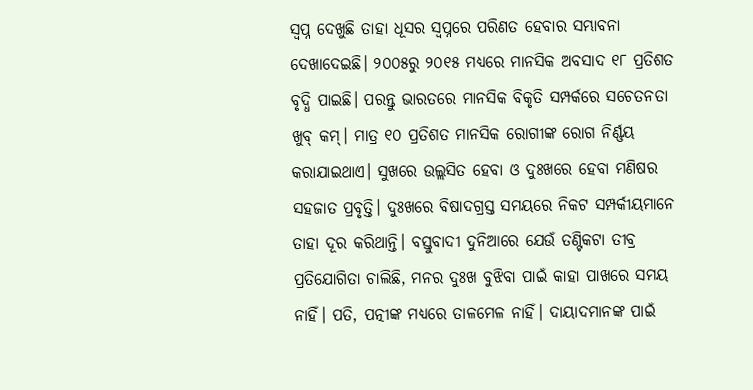ସ୍ୱପ୍ନ ଦେଖୁଛି ତାହା ଧୂସର ସ୍ୱପ୍ନରେ ପରିଣତ ହେବାର ସମ୍ଭାବନା ଦେଖାଦେଇଛି। ୨୦୦୫ରୁ ୨୦୧୫ ମଧ୍ୟରେ ମାନସିକ ଅବସାଦ ୧୮ ପ୍ରତିଶତ ବୃଦ୍ଧି ପାଇଛି। ପରନ୍ତୁ ଭାରତରେ ମାନସିକ ବିକୃତି ସମ୍ପର୍କରେ ସଚେତନତା ଖୁବ୍ କମ୍। ମାତ୍ର ୧୦ ପ୍ରତିଶତ ମାନସିକ ରୋଗୀଙ୍କ ରୋଗ ନିର୍ଣ୍ଣୟ କରାଯାଇଥାଏ। ସୁଖରେ ଉଲ୍ଲସିତ ହେବା ଓ ଦୁଃଖରେ ହେବା ମଣିଷର ସହଜାତ ପ୍ରବୃତ୍ତି। ଦୁଃଖରେ ବିଷାଦଗ୍ରସ୍ତ ସମୟରେ ନିକଟ ସମ୍ପର୍କୀୟମାନେ ତାହା ଦୂର କରିଥାନ୍ତି। ବସ୍ତୁବାଦୀ ଦୁନିଆରେ ଯେଉଁ ତଣ୍ଟିକଟା ତୀବ୍ର ପ୍ରତିଯୋଗିତା ଚାଲିଛି, ମନର ଦୁଃଖ ବୁଝିବା ପାଇଁ କାହା ପାଖରେ ସମୟ ନାହିଁ। ପତି, ପତ୍ନୀଙ୍କ ମଧ୍ୟରେ ତାଳମେଳ ନାହିଁ। ଦାୟାଦମାନଙ୍କ ପାଇଁ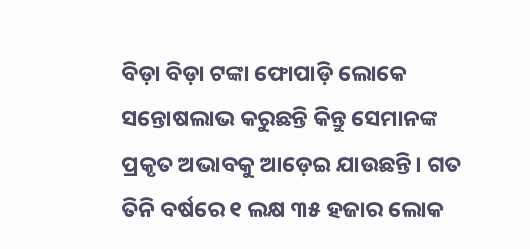ବିଡ଼ା ବିଡ଼ା ଟଙ୍କା ଫୋପାଡ଼ି ଲୋକେ ସନ୍ତୋଷଲାଭ କରୁଛନ୍ତି କିନ୍ତୁ ସେମାନଙ୍କ ପ୍ରକୃତ ଅଭାବକୁ ଆଡ଼େଇ ଯାଉଛନ୍ତି। ଗତ ତିନି ବର୍ଷରେ ୧ ଲକ୍ଷ ୩୫ ହଜାର ଲୋକ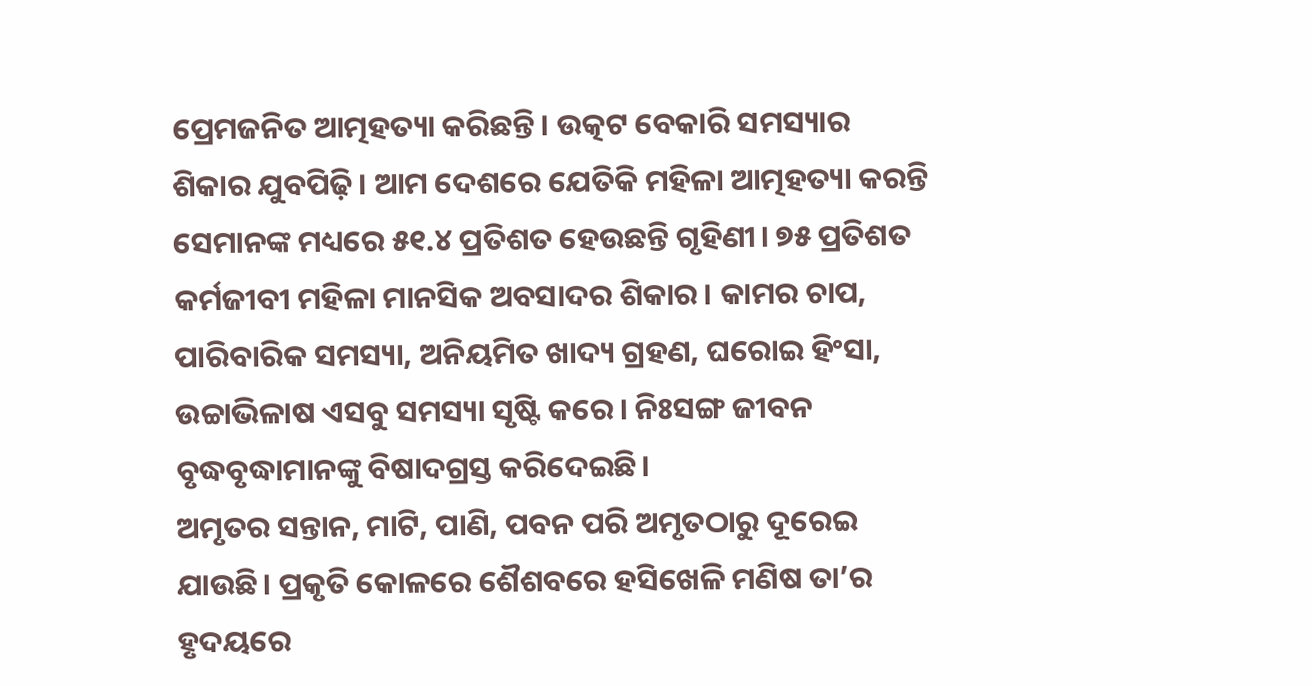ପ୍ରେମଜନିତ ଆତ୍ମହତ୍ୟା କରିଛନ୍ତି। ଉତ୍କଟ ବେକାରି ସମସ୍ୟାର ଶିକାର ଯୁବପିଢ଼ି। ଆମ ଦେଶରେ ଯେତିକି ମହିଳା ଆତ୍ମହତ୍ୟା କରନ୍ତି ସେମାନଙ୍କ ମଧ୍ୟରେ ୫୧.୪ ପ୍ରତିଶତ ହେଉଛନ୍ତି ଗୃହିଣୀ। ୭୫ ପ୍ରତିଶତ କର୍ମଜୀବୀ ମହିଳା ମାନସିକ ଅବସାଦର ଶିକାର। କାମର ଚାପ, ପାରିବାରିକ ସମସ୍ୟା, ଅନିୟମିତ ଖାଦ୍ୟ ଗ୍ରହଣ, ଘରୋଇ ହିଂସା, ଉଚ୍ଚାଭିଳାଷ ଏସବୁ ସମସ୍ୟା ସୃଷ୍ଟି କରେ। ନିଃସଙ୍ଗ ଜୀବନ ବୃଦ୍ଧବୃଦ୍ଧାମାନଙ୍କୁ ବିଷାଦଗ୍ରସ୍ତ କରିଦେଇଛି।
ଅମୃତର ସନ୍ତାନ, ମାଟି, ପାଣି, ପବନ ପରି ଅମୃତଠାରୁ ଦୂରେଇ ଯାଉଛି। ପ୍ରକୃତି କୋଳରେ ଶୈଶବରେ ହସିଖେଳି ମଣିଷ ତା’ର ହୃଦୟରେ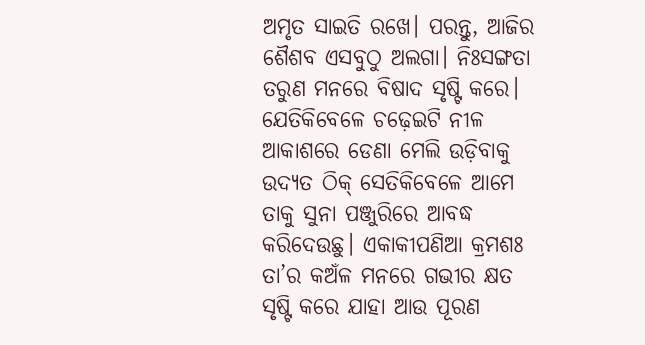ଅମୃତ ସାଇତି ରଖେ। ପରନ୍ତୁ, ଆଜିର ଶୈଶବ ଏସବୁଠୁ ଅଲଗା। ନିଃସଙ୍ଗତା ତରୁଣ ମନରେ ବିଷାଦ ସୃଷ୍ଟି କରେ। ଯେତିକିବେଳେ ଚଢ଼େଇଟି ନୀଳ ଆକାଶରେ ଡେଣା ମେଲି ଉଡ଼ିବାକୁ ଉଦ୍ୟତ ଠିକ୍ ସେତିକିବେଳେ ଆମେ ତାକୁ ସୁନା ପଞ୍ଜୁରିରେ ଆବଦ୍ଧ କରିଦେଉଛୁ। ଏକାକୀପଣିଆ କ୍ରମଶଃ ତା’ର କଅଁଳ ମନରେ ଗଭୀର କ୍ଷତ ସୃଷ୍ଟି କରେ ଯାହା ଆଉ ପୂରଣ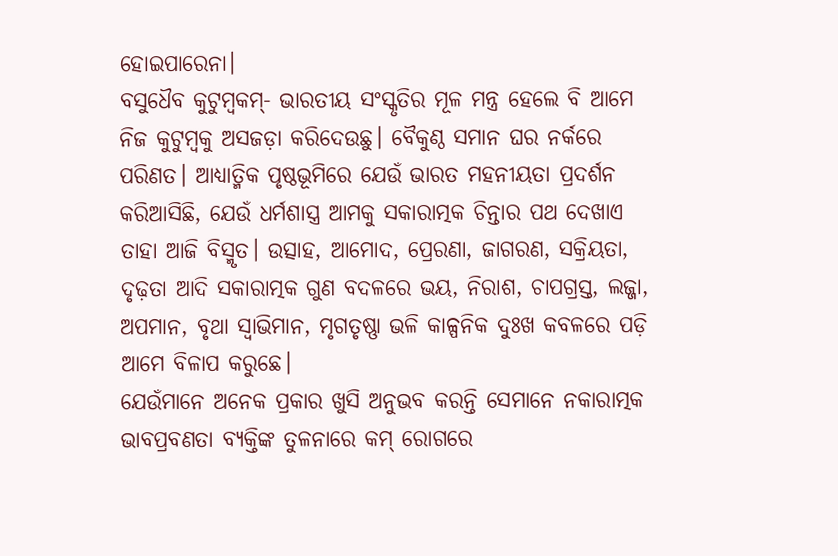ହୋଇପାରେନା।
ବସୁଧୈବ କୁଟୁମ୍ବକମ୍- ଭାରତୀୟ ସଂସ୍କୃତିର ମୂଳ ମନ୍ତ୍ର ହେଲେ ବି ଆମେ ନିଜ କୁଟୁମ୍ବକୁ ଅସଜଡ଼ା କରିଦେଉଛୁ। ବୈକୁଣ୍ଠ ସମାନ ଘର ନର୍କରେ ପରିଣତ। ଆଧ୍ୟାତ୍ମିକ ପୃଷ୍ଠଭୂମିରେ ଯେଉଁ ଭାରତ ମହନୀୟତା ପ୍ରଦର୍ଶନ କରିଆସିଛି, ଯେଉଁ ଧର୍ମଶାସ୍ତ୍ର ଆମକୁ ସକାରାତ୍ମକ ଚିନ୍ତାର ପଥ ଦେଖାଏ ତାହା ଆଜି ବିସ୍ମୃତ। ଉତ୍ସାହ, ଆମୋଦ, ପ୍ରେରଣା, ଜାଗରଣ, ସକ୍ରିୟତା, ଦୃଢ଼ତା ଆଦି ସକାରାତ୍ମକ ଗୁଣ ବଦଳରେ ଭୟ, ନିରାଶ, ଚାପଗ୍ରସ୍ତ, ଲଜ୍ଜା, ଅପମାନ, ବୃଥା ସ୍ୱାଭିମାନ, ମୃଗତୃଷ୍ଣା ଭଳି କାଳ୍ପନିକ ଦୁଃଖ କବଳରେ ପଡ଼ି ଆମେ ବିଳାପ କରୁଛେ।
ଯେଉଁମାନେ ଅନେକ ପ୍ରକାର ଖୁସି ଅନୁଭବ କରନ୍ତି ସେମାନେ ନକାରାତ୍ମକ ଭାବପ୍ରବଣତା ବ୍ୟକ୍ତିଙ୍କ ତୁଳନାରେ କମ୍ ରୋଗରେ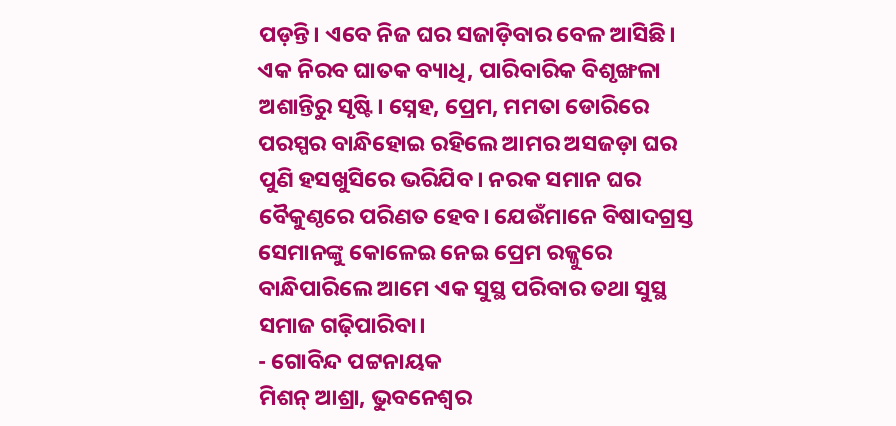ପଡ଼ନ୍ତି। ଏବେ ନିଜ ଘର ସଜାଡ଼ିବାର ବେଳ ଆସିଛି। ଏକ ନିରବ ଘାତକ ବ୍ୟାଧି, ପାରିବାରିକ ବିଶୃଙ୍ଖଳା ଅଶାନ୍ତିରୁ ସୃଷ୍ଟି। ସ୍ନେହ, ପ୍ରେମ, ମମତା ଡୋରିରେ ପରସ୍ପର ବାନ୍ଧିହୋଇ ରହିଲେ ଆମର ଅସଜଡ଼ା ଘର ପୁଣି ହସଖୁସିରେ ଭରିଯିବ। ନରକ ସମାନ ଘର ବୈକୁଣ୍ଠରେ ପରିଣତ ହେବ। ଯେଉଁମାନେ ବିଷାଦଗ୍ରସ୍ତ ସେମାନଙ୍କୁ କୋଳେଇ ନେଇ ପ୍ରେମ ରଜ୍ଜୁରେ ବାନ୍ଧିପାରିଲେ ଆମେ ଏକ ସୁସ୍ଥ ପରିବାର ତଥା ସୁସ୍ଥ ସମାଜ ଗଢ଼ିପାରିବା।
- ଗୋବିନ୍ଦ ପଟ୍ଟନାୟକ
ମିଶନ୍ ଆଶ୍ରା, ଭୁବନେଶ୍ୱର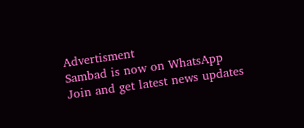Advertisment
Sambad is now on WhatsApp
Join and get latest news updates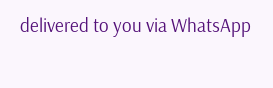delivered to you via WhatsApp